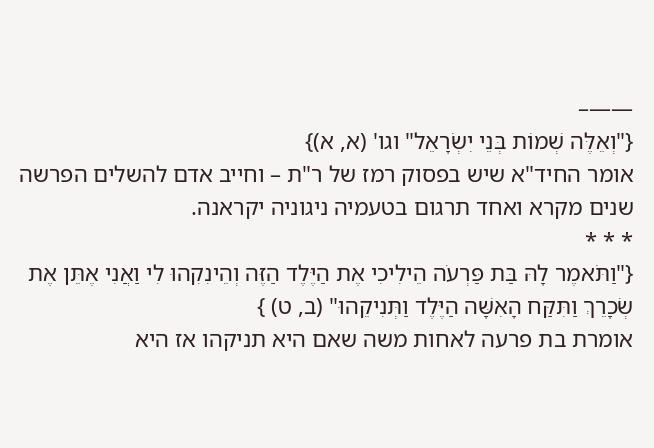——–
{"וְאֵלֶּה שְׁמוֹת בְּנֵי יִשְׂרָאֵל" וגו' (א, א)}
אומר החיד"א שיש בפסוק רמז של ר"ת – וחייב אדם להשלים הפרשה שנים מקרא ואחד תרגום בטעמיה ניגוניה יקראנה.
* * *
{"וַתֹּאמֶר לָהּ בַּת פַּרְעֹה הֵילִיכִי אֶת הַיֶּלֶד הַזֶּה וְהֵינִקִהוּ לִי וַאֲנִי אֶתֵּן אֶת שְׂכָרֵךְ וַתִּקַּח הָאִשָּׁה הַיֶּלֶד וַתְּנִיקֵהוּ" (ב, ט) }
אומרת בת פרעה לאחות משה שאם היא תניקהו אז היא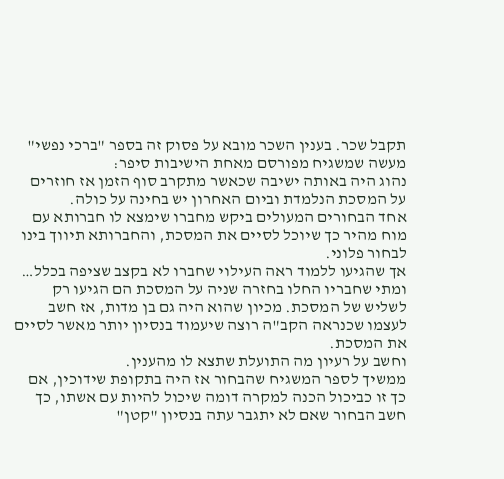תקבל שכר. בענין השכר מובא על פסוק זה בספר "ברכי נפשי" מעשה שמשגיח מפורסם מאחת הישיבות סיפר:
נהוג היה באותה ישיבה שכאשר מתקרב סוף הזמן אז חוזרים על המסכת הנלמדת וביום האחרון יש בחינה על כולה.
אחד הבחורים המעולים ביקש מחברו שימצא לו חברותא עם מוח מהיר כך שיוכל לסיים את המסכת, והחברותא תיווך בינו לבחור פלוני.
אך שהגיעו ללמוד ראה העילוי שחברו לא בקצב שציפה בכלל… ומתי שחבריו החלו בחזרה שניה על המסכת הם הגיעו רק לשליש של המסכת. מכיון שהוא היה גם בן מדות, אז חשב לעצמו שכנראה הקב"ה רוצה שיעמוד בנסיון יותר מאשר לסיים את המסכת.
וחשב על רעיון מה התועלת שתצא לו מהענין.
ממשיך לספר המשגיח שהבחור אז היה בתקופת שידוכין, אם כך זו כביכול הכנה למקרה דומה שיכול להיות עם אשתו, כך חשב הבחור שאם לא יתגבר עתה בנסיון "קטן"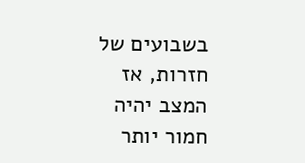בשבועים של חזרות, אז המצב יהיה חמור יותר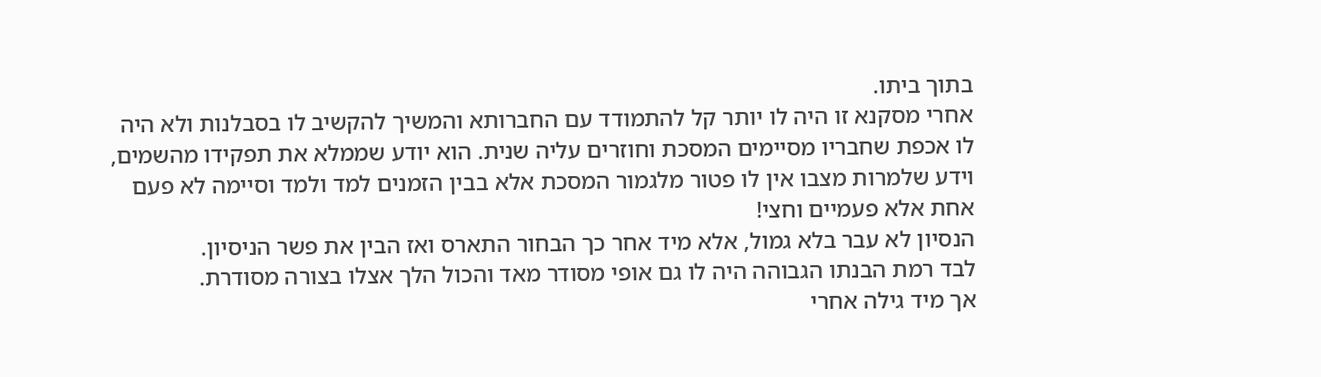בתוך ביתו.
אחרי מסקנא זו היה לו יותר קל להתמודד עם החברותא והמשיך להקשיב לו בסבלנות ולא היה לו אכפת שחבריו מסיימים המסכת וחוזרים עליה שנית. הוא יודע שממלא את תפקידו מהשמים, וידע שלמרות מצבו אין לו פטור מלגמור המסכת אלא בבין הזמנים למד ולמד וסיימה לא פעם אחת אלא פעמיים וחצי!
הנסיון לא עבר בלא גמול, אלא מיד אחר כך הבחור התארס ואז הבין את פשר הניסיון.
לבד רמת הבנתו הגבוהה היה לו גם אופי מסודר מאד והכול הלך אצלו בצורה מסודרת.
אך מיד גילה אחרי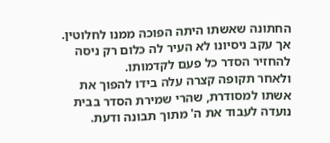החתונה שאשתו היתה הפוכה ממנו לחלוטין.
אך עקב ניסיונו לא העיר לה כלום רק ניסה להחזיר הסדר כל פעם לקדמותו.
ולאחר תקופה קצרה עלה בידו להפוך את אשתו למסודרת, שהרי שמירת הסדר בבית נועדה לעבוד את ה' מתוך תבונה ודעת.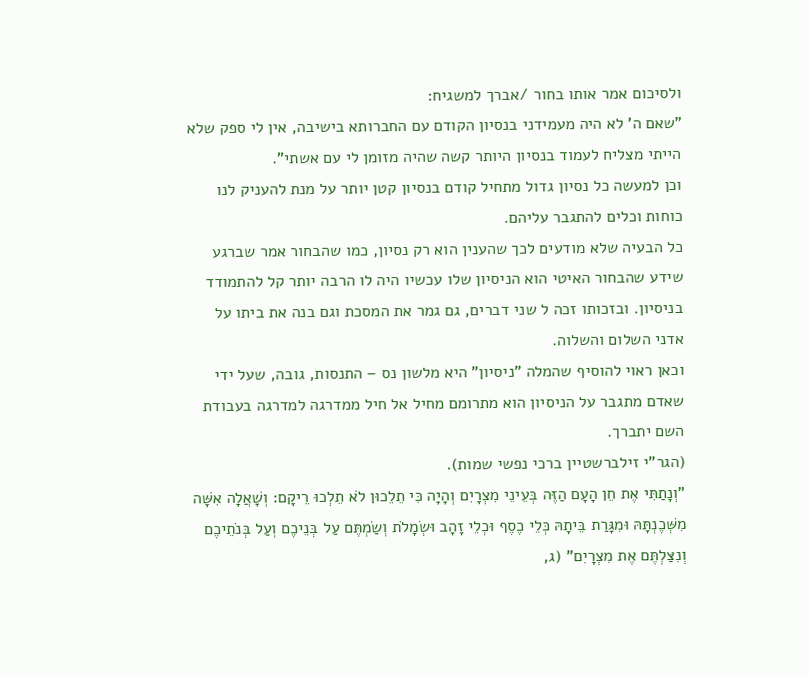ולסיכום אמר אותו בחור /אברך למשגיח:
"שאם ה' לא היה מעמידני בנסיון הקודם עם החברותא בישיבה, אין לי ספק שלא הייתי מצליח לעמוד בנסיון היותר קשה שהיה מזומן לי עם אשתי".
וכן למעשה כל נסיון גדול מתחיל קודם בנסיון קטן יותר על מנת להעניק לנו כוחות וכלים להתגבר עליהם.
כל הבעיה שלא מודעים לכך שהענין הוא רק נסיון, כמו שהבחור אמר שברגע שידע שהבחור האיטי הוא הניסיון שלו עכשיו היה לו הרבה יותר קל להתמודד בניסיון. ובזכותו זכה ל שני דברים, גם גמר את המסכת וגם בנה את ביתו על אדני השלום והשלוה.
וכאן ראוי להוסיף שהמלה "ניסיון" היא מלשון נס – התנסות, גובה, שעל ידי שאדם מתגבר על הניסיון הוא מתרומם מחיל אל חיל ממדרגה למדרגה בעבודת השם יתברך.
(הגר"י זילברשטיין ברכי נפשי שמות).
"וְנָתַתִּי אֶת חֵן הָעָם הַזֶּה בְּעֵינֵי מִצְרָיִם וְהָיָה כִּי תֵלֵכוּן לֹא תֵלְכוּ רֵיקָם: וְשָׁאֲלָה אִשָּׁה מִשְּׁכֶנְתָּהּ וּמִגָּרַת בֵּיתָהּ כְּלֵי כֶסֶף וּכְלֵי זָהָב וּשְׂמָלֹת וְשַׂמְתֶּם עַל בְּנֵיכֶם וְעַל בְּנֹתֵיכֶם וְנִצַּלְתֶּם אֶת מִצְרָיִם" (ג,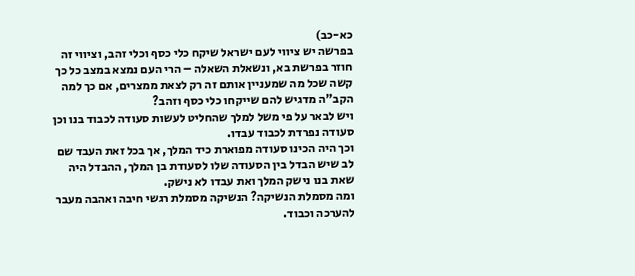כא-כב)
בפרשה יש ציווי לעם ישראל שיקח כלי כסף וכלי זהב, וציווי זה חוזר בפרשת בא, ונשאלת השאלה – הרי העם נמצא במצב כל כך קשה שכל מה שמעניין אותם זה רק לצאת ממצרים, אם כך למה הקב"ה מדגיש להם שייקחו כלי כסף וזהב?
ויש לבאר על פי משל למלך שהחליט לעשות סעודה לכבוד בנו וכן סעודה נפרדת לכבוד עבדו.
וכך היה הכינו סעודה מפוארת כיד המלך, אך בכל זאת העבד שם לב שיש הבדל בין הסעודה שלו לסעודת בן המלך, ההבדל היה שאת בנו נישק המלך ואת עבדו לא נישק.
ומה מסמלת הנשיקה? הנשיקה מסמלת רגשי חיבה ואהבה מעבר להערכה וכבוד.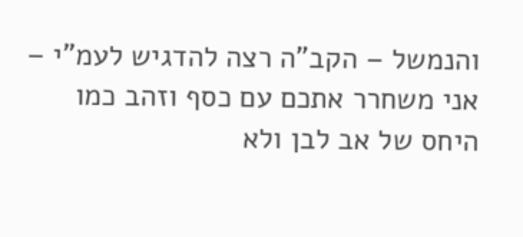והנמשל – הקב"ה רצה להדגיש לעמ"י – אני משחרר אתכם עם כסף וזהב כמו היחס של אב לבן ולא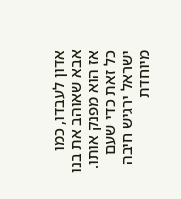אדון לעבדו, כמו אבא שאוהב את בנו אז הוא מפנק אותו.
כל זאת כדי שעם ישראל ירגיש חיבה מיוחדת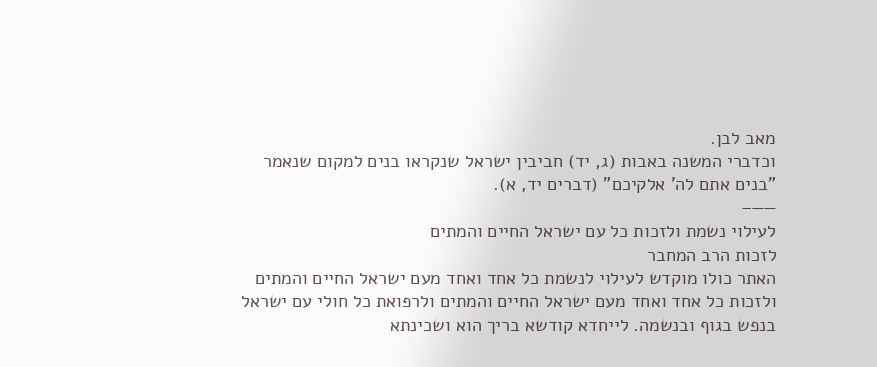מאב לבן.
וכדברי המשנה באבות (ג, יד) חביבין ישראל שנקראו בנים למקום שנאמר "בנים אתם לה' אלקיכם" (דברים יד, א).
——–
לעילוי נשמת ולזכות כל עם ישראל החיים והמתים
לזכות הרב המחבר
האתר כולו מוקדש לעילוי לנשמת כל אחד ואחד מעם ישראל החיים והמתים ולזכות כל אחד ואחד מעם ישראל החיים והמתים ולרפואת כל חולי עם ישראל בנפש בגוף ובנשמה. לייחדא קודשא בריך הוא ושכינתא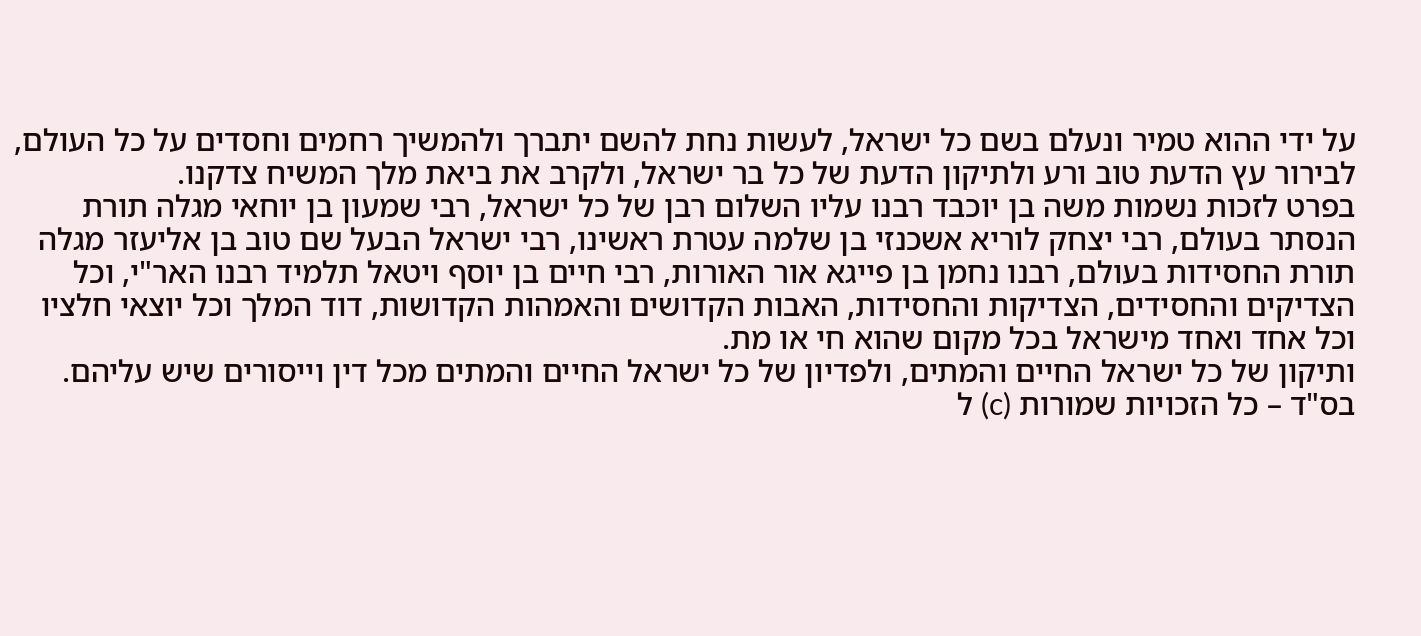על ידי ההוא טמיר ונעלם בשם כל ישראל, לעשות נחת להשם יתברך ולהמשיך רחמים וחסדים על כל העולם, לבירור עץ הדעת טוב ורע ולתיקון הדעת של כל בר ישראל, ולקרב את ביאת מלך המשיח צדקנו.
בפרט לזכות נשמות משה בן יוכבד רבנו עליו השלום רבן של כל ישראל, רבי שמעון בן יוחאי מגלה תורת הנסתר בעולם, רבי יצחק לוריא אשכנזי בן שלמה עטרת ראשינו, רבי ישראל הבעל שם טוב בן אליעזר מגלה תורת החסידות בעולם, רבנו נחמן בן פייגא אור האורות, רבי חיים בן יוסף ויטאל תלמיד רבנו האר"י, וכל הצדיקים והחסידים, הצדיקות והחסידות, האבות הקדושים והאמהות הקדושות, דוד המלך וכל יוצאי חלציו וכל אחד ואחד מישראל בכל מקום שהוא חי או מת.
ותיקון של כל ישראל החיים והמתים, ולפדיון של כל ישראל החיים והמתים מכל דין וייסורים שיש עליהם.
בס"ד – כל הזכויות שמורות (c) ל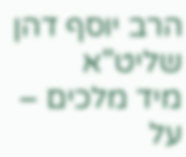הרב יוסף דהן שליט"א
מיד מלכים – על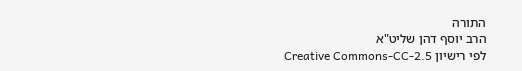התורה
הרב יוסף דהן שליט"א
לפי רישיון Creative Commons-CC-2.5